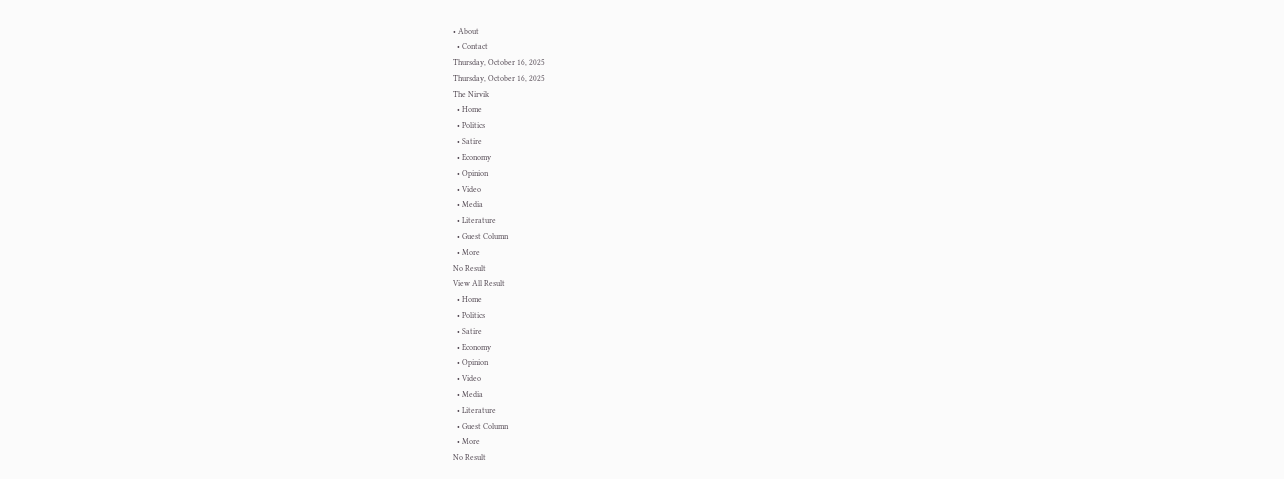• About
  • Contact
Thursday, October 16, 2025
Thursday, October 16, 2025
The Nirvik
  • Home
  • Politics
  • Satire
  • Economy
  • Opinion
  • Video
  • Media
  • Literature
  • Guest Column
  • More
No Result
View All Result
  • Home
  • Politics
  • Satire
  • Economy
  • Opinion
  • Video
  • Media
  • Literature
  • Guest Column
  • More
No Result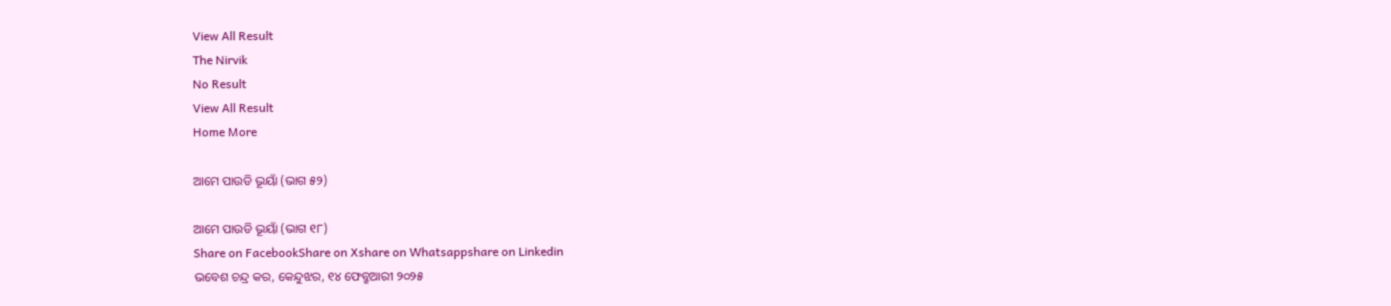View All Result
The Nirvik
No Result
View All Result
Home More

ଆମେ ପାଉଡି ଭୂୟାଁ (ଭାଗ ୫୨)

ଆମେ ପାଉଡି ଭୂୟାଁ (ଭାଗ ୧୮)
Share on FacebookShare on Xshare on Whatsappshare on Linkedin
ଭବେଶ ଚନ୍ଦ୍ର କର, କେନ୍ଦୁଝର, ୧୪ ଫେବ୍ରୁଆରୀ ୨୦୨୫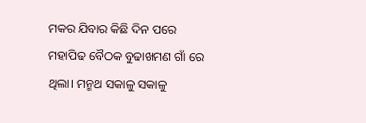ମକର ଯିବାର କିଛି ଦିନ ପରେ ମହାପିଢ ବୈଠକ ବୁଢାଖମଣ ଗାଁ ରେ ଥିଲା। ମନ୍ମଥ ସକାଳୁ ସକାଳୁ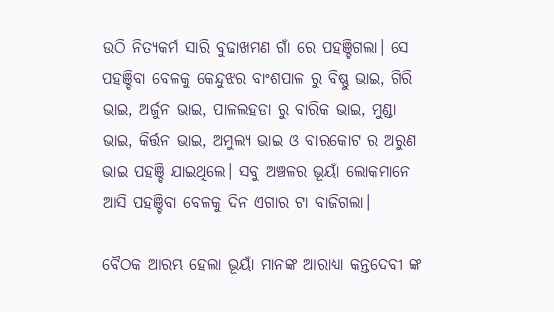ଉଠି ନିତ୍ୟକର୍ମ ସାରି ବୁଢାଖମଣ ଗାଁ ରେ ପହଞ୍ଚିଗଲା। ସେ ପହଞ୍ଚିବା ବେଳକୁ କେନ୍ଦୁଝର ବାଂଶପାଳ ରୁ ବିଷ୍ଣୁ ଭାଇ, ଗିରି ଭାଇ, ଅର୍ଜୁନ ଭାଇ, ପାଳଲହଡା ରୁ ବାରିକ ଭାଇ, ମୁଣ୍ଡା ଭାଇ, କିର୍ତ୍ତନ ଭାଇ, ଅମୁଲ୍ୟ ଭାଇ ଓ ବାରକୋଟ ର ଅରୁଣ ଭାଇ ପହଞ୍ଚି ଯାଇଥିଲେ। ସବୁ ଅଞ୍ଚଳର ଭୂୟାଁ ଲୋକମାନେ ଆସି ପହଞ୍ଚିବା ବେଳକୁ ଦିନ ଏଗାର ଟା ବାଜିଗଲା।

ବୈଠକ ଆରମ୍ଭ ହେଲା ଭୂୟାଁ ମାନଙ୍କ ଆରାଧ୍ୟା କନ୍ତଦେବୀ ଙ୍କ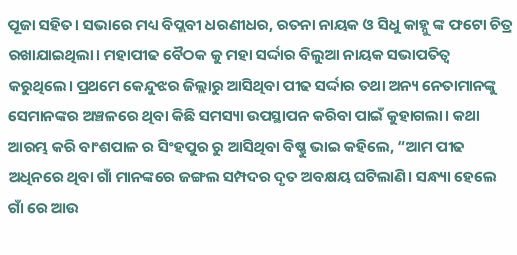ପୂଜା ସହିତ। ସଭାରେ ମଧ୍ୟ ବିପ୍ଲବୀ ଧରଣୀଧର, ରତନା ନାୟକ ଓ ସିଧୁ କାହ୍ନୁ ଙ୍କ ଫଟୋ ଚିତ୍ର ରଖାଯାଇଥିଲା। ମହାପୀଢ ବୈଠକ କୁ ମହା ସର୍ଦ୍ଦାର ବିଲୁଆ ନାୟକ ସଭାପତିତ୍ବ କରୁଥିଲେ। ପ୍ରଥମେ କେନ୍ଦୁଝର ଜିଲ୍ଲାରୁ ଆସିଥିବା ପୀଢ ସର୍ଦ୍ଦାର ତଥା ଅନ୍ୟ ନେତାମାନଙ୍କୁ ସେମାନଙ୍କର ଅଞ୍ଚଳରେ ଥିବା କିଛି ସମସ୍ୟା ଉପସ୍ଥାପନ କରିବା ପାଇଁ କୁହାଗଲା। କଥା ଆରମ୍ଭ କରି ବାଂଶପାଳ ର ସିଂହପୁର ରୁ ଆସିଥିବା ବିଷ୍ଣୁ ଭାଇ କହିଲେ, “ଆମ ପୀଢ ଅଧିନରେ ଥିବା ଗାଁ ମାନଙ୍କରେ ଜଙ୍ଗଲ ସମ୍ପଦର ଦୃତ ଅବକ୍ଷୟ ଘଟିଲାଣି। ସନ୍ଧ୍ୟା ହେଲେ ଗାଁ ରେ ଆଉ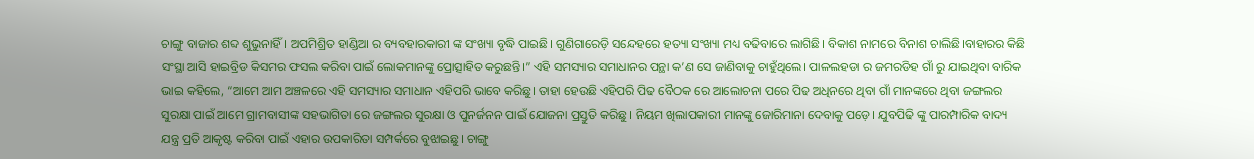ଚାଙ୍ଗୁ ବାଜାର ଶବ୍ଦ ଶୁଭୁନାହିଁ। ଅପମିଶ୍ରିତ ହାଣ୍ଡିଆ ର ବ୍ୟବହାରକାରୀ ଙ୍କ ସଂଖ୍ୟା ବୃଦ୍ଧି ପାଇଛି। ଗୁଣିଗାରେଡ଼ି ସନ୍ଦେହରେ ହତ୍ୟା ସଂଖ୍ୟା ମଧ୍ୟ ବଢିବାରେ ଲାଗିଛି। ବିକାଶ ନାମରେ ବିନାଶ ଚାଲିଛି।ବାହାରର କିଛି ସଂସ୍ଥା ଆସି ହାଇବ୍ରିଡ କିସମର ଫସଲ କରିବା ପାଇଁ ଲୋକମାନଙ୍କୁ ପ୍ରୋତ୍ସାହିତ କରୁଛନ୍ତି।” ଏହି ସମସ୍ୟାର ସମାଧାନର ପନ୍ଥା କ’ଣ ସେ ଜାଣିବାକୁ ଚାହୁଁଥିଲେ। ପାଳଲହଡା ର ଜମରଡିହ ଗାଁ ରୁ ଯାଇଥିବା ବାରିକ ଭାଇ କହିଲେ, “ଆମେ ଆମ ଅଞ୍ଚଳରେ ଏହି ସମସ୍ୟାର ସମାଧାନ ଏହିପରି ଭାବେ କରିଛୁ। ତାହା ହେଉଛି ଏହିପରି ପିଢ ବୈଠକ ରେ ଆଲୋଚନା ପରେ ପିଢ ଅଧିନରେ ଥିବା ଗାଁ ମାନଙ୍କରେ ଥିବା ଜଙ୍ଗଲର ସୁରକ୍ଷା ପାଇଁ ଆମେ ଗ୍ରାମବାସୀଙ୍କ ସହଭାଗିତା ରେ ଜଙ୍ଗଲର ସୁରକ୍ଷା ଓ ପୁନର୍ଜନନ ପାଇଁ ଯୋଜନା ପ୍ରସ୍ତୁତି କରିଛୁ। ନିୟମ ଖିଲାପକାରୀ ମାନଙ୍କୁ ଜୋରିମାନା ଦେବାକୁ ପଡ଼େ। ଯୁବପିଢି ଙ୍କୁ ପାରମ୍ପାରିକ ବାଦ୍ୟ ଯନ୍ତ୍ର ପ୍ରତି ଆକୃଷ୍ଟ କରିବା ପାଇଁ ଏହାର ଉପକାରିତା ସମ୍ପର୍କରେ ବୁଝାଇଛୁ। ଚାଙ୍ଗୁ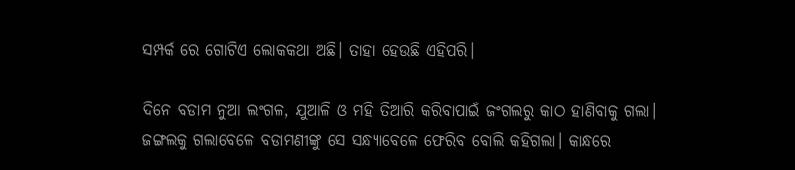ସମ୍ପର୍କ ରେ ଗୋଟିଏ ଲୋକକଥା ଅଛି। ତାହା ହେଉଛି ଏହିପରି।

ଦିନେ ବଡାମ ନୁଆ ଲଂଗଳ, ଯୁଆଳି ଓ ମହି ତିଆରି କରିବାପାଇଁ ଜଂଗଲରୁ କାଠ ହାଣିବାକୁ ଗଲା। ଜଙ୍ଗଲକୁ ଗଲାବେଳେ ବଡାମଣୀଙ୍କୁ ସେ ସନ୍ଧ୍ୟାବେଳେ ଫେରିବ ବୋଲି କହିଗଲା। କାନ୍ଧରେ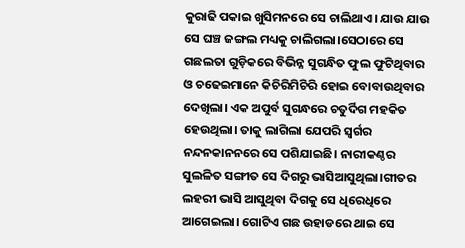କୁରାଢି ପକାଇ ଖୁସିମନରେ ସେ ଚାଲିଥାଏ। ଯାଉ ଯାଉ ସେ ଘଞ୍ଚ ଜଙ୍ଗଲ ମଧ୍ୟକୁ ଚାଲିଗଲା।ସେଠାରେ ସେ ଗଛଲତା ଗୁଡ଼ିକରେ ବିଭିନ୍ନ ସୁଗନ୍ଧିତ ଫୁଲ ଫୁଟିଥିବାର ଓ ଚଢେଇମାନେ କିଚିରିମିଚିରି ହୋଇ ବୋବାଉଥିବାର ଦେଖିଲା। ଏକ ଅପୁର୍ବ ସୁଗନ୍ଧରେ ଚତୁର୍ଦିଗ ମହକିତ ହେଉଥିଲା। ତାକୁ ଲାଗିଲା ଯେପରି ସ୍ବର୍ଗର ନନ୍ଦନକାନନରେ ସେ ପଶିଯାଇଛି। ନାରୀକଣ୍ଠର ସୁଲଳିତ ସଙ୍ଗୀତ ସେ ଦିଗରୁ ଭାସିଆସୁଥିଲା।ଗୀତର ଲହରୀ ଭାସି ଆସୁଥିବା ଦିଗକୁ ସେ ଧିରେଧିରେ ଆଗେଇଲା। ଗୋଟିଏ ଗଛ ଉହାଡରେ ଥାଇ ସେ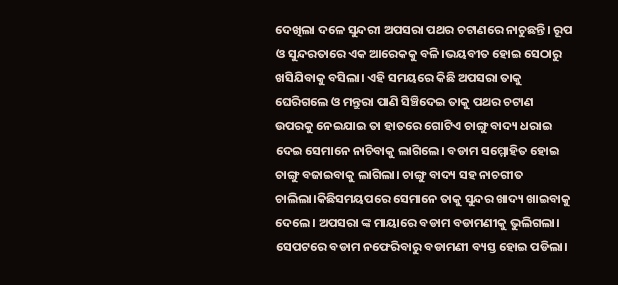ଦେଖିଲା ଦଳେ ସୁନ୍ଦରୀ ଅପସରା ପଥର ଚଟାଣରେ ନାଚୁଛନ୍ତି। ରୂପ ଓ ସୁନ୍ଦରତାରେ ଏକ ଆରେକକୁ ବଳି।ଭୟବୀତ ହୋଇ ସେଠାରୁ ଖସିଯିବାକୁ ବସିଲା। ଏହି ସମୟରେ କିଛି ଅପସରା ତାକୁ ଘେରିଗଲେ ଓ ମନ୍ତୁରା ପାଣି ସିଞ୍ଚିଦେଇ ତାକୁ ପଥର ଚଟାଣ ଉପରକୁ ନେଇଯାଇ ତା ହାତରେ ଗୋଟିଏ ଚାଙ୍ଗୁ ବାଦ୍ୟ ଧରାଇ ଦେଇ ସେମାନେ ନାଚିବାକୁ ଲାଗିଲେ। ବଡାମ ସମ୍ମୋହିତ ହୋଇ ଚାଙ୍ଗୁ ବଜାଇବାକୁ ଲାଗିଲା। ଚାଙ୍ଗୁ ବାଦ୍ୟ ସହ ନାଚଗୀତ ଚାଲିଲା।କିଛିସମୟପରେ ସେମାନେ ତାକୁ ସୁନ୍ଦର ଖାଦ୍ୟ ଖାଇବାକୁ ଦେଲେ। ଅପସରା ଙ୍କ ମାୟାରେ ବଡାମ ବଡାମଣୀକୁ ଭୁଲିଗଲା। ସେପଟରେ ବଡାମ ନଫେରିବାରୁ ବଡାମଣୀ ବ୍ୟସ୍ତ ହୋଇ ପଡିଲା।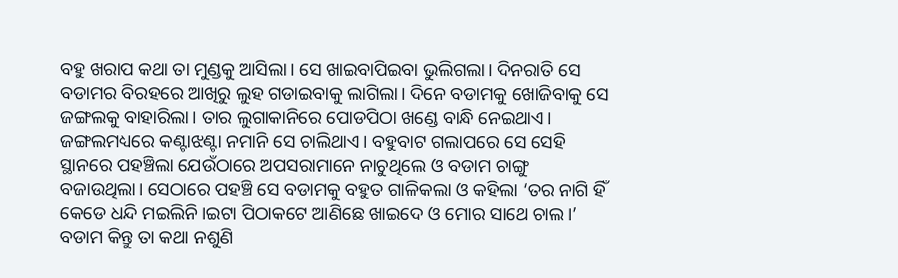ବହୁ ଖରାପ କଥା ତା ମୁଣ୍ଡକୁ ଆସିଲା। ସେ ଖାଇବାପିଇବା ଭୁଲିଗଲା। ଦିନରାତି ସେ ବଡାମର ବିରହରେ ଆଖିରୁ ଲୁହ ଗଡାଇବାକୁ ଲାଗିଲା। ଦିନେ ବଡାମକୁ ଖୋଜିବାକୁ ସେ ଜଙ୍ଗଲକୁ ବାହାରିଲା। ତାର ଲୁଗାକାନିରେ ପୋଡପିଠା ଖଣ୍ଡେ ବାନ୍ଧି ନେଇଥାଏ। ଜଙ୍ଗଲମଧ୍ୟରେ କଣ୍ଟାଝଣ୍ଟା ନମାନି ସେ ଚାଲିଥାଏ। ବହୁବାଟ ଗଲାପରେ ସେ ସେହି ସ୍ଥାନରେ ପହଞ୍ଚିଲା ଯେଉଁଠାରେ ଅପସରାମାନେ ନାଚୁଥିଲେ ଓ ବଡାମ ଚାଙ୍ଗୁ ବଜାଉଥିଲା। ସେଠାରେ ପହଞ୍ଚି ସେ ବଡାମକୁ ବହୁତ ଗାଳିକଲା ଓ କହିଲା ‘ତର ନାଗି ହିଁ କେଡେ ଧନ୍ଦି ମଇଲିନି।ଇଟା ପିଠାକଟେ ଆଣିଛେ ଖାଇଦେ ଓ ମୋର ସାଥେ ଚାଲ।’ ବଡାମ କିନ୍ତୁ ତା କଥା ନଶୁଣି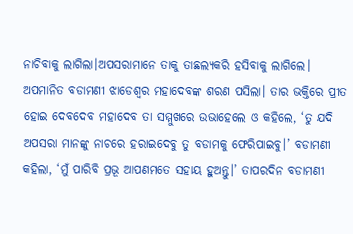ନାଚିବାକୁ ଲାଗିଲା।ଅପସରାମାନେ ତାକୁ ତାଛଲ୍ୟକରି ହସିବାକୁ ଲାଗିଲେ। ଅପମାନିତ ବଡାମଣୀ ଝାଡେଶ୍ବର ମହାଦେବଙ୍କ ଶରଣ ପସିଲା। ତାର ଭକ୍ତିରେ ପ୍ରୀତ ହୋଇ ଦେବଦେବ ମହାଦେବ ତା ସମ୍ମୁଖରେ ଉଭାହେଲେ ଓ କହିଲେ, ‘ତୁ ଯଦି ଅପସରା ମାନଙ୍କୁ ନାଚରେ ହରାଇଦେବୁ ତୁ ବଡାମକୁ ଫେରିପାଇବୁ।’ ବଡାମଣୀ କହିଲା, ‘ମୁଁ ପାରିବି ପ୍ରଭୂ ଆପଣମତେ ସହାୟ ହୁଅନ୍ତୁ।’ ତାପରଦିନ ବଡାମଣୀ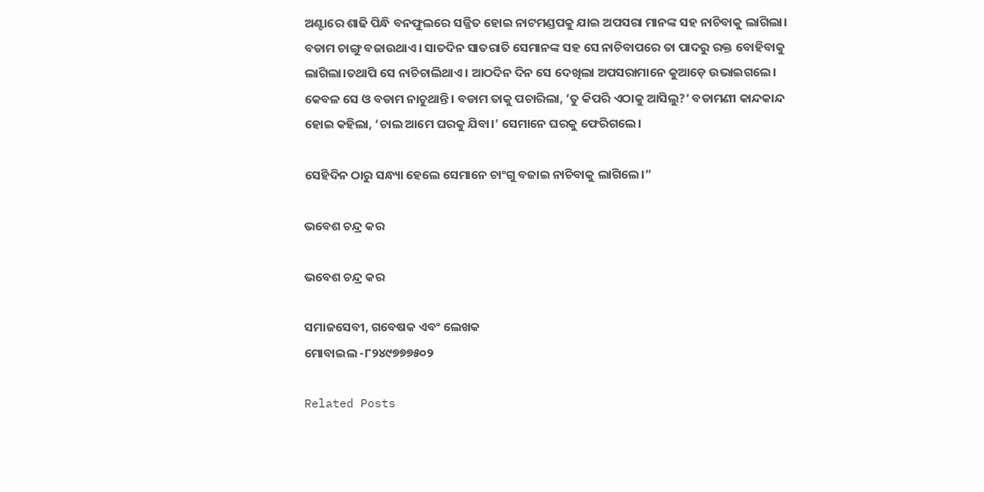ଅଣ୍ଟାରେ ଶାଢି ପିନ୍ଧି ବନଫୁଲରେ ସଜ୍ଜିତ ହୋଇ ନାଟମଣ୍ଡପକୁ ଯାଇ ଅପସରା ମାନଙ୍କ ସହ ନାଚିବାକୁ ଲାଗିଲା। ବଡାମ ଚାଙ୍ଗୁ ବଜାଉଥାଏ। ସାତଦିନ ସାତରାତି ସେମାନଙ୍କ ସହ ସେ ନାଚିବାପରେ ତା ପାଦରୁ ରକ୍ତ ବୋହିବାକୁ ଲାଗିଲା।ତଥାପି ସେ ନାଚିଚାଲିଥାଏ। ଆଠଦିନ ଦିନ ସେ ଦେଖିଲା ଅପସରାମାନେ କୁଆଡ଼େ ଉଭାଇଗଲେ। କେବଳ ସେ ଓ ବଡାମ ନାଚୁଥାନ୍ତି। ବଡାମ ତାକୁ ପଚାରିଲା, ‘ତୁ କିପରି ଏଠାକୁ ଆସିଲୁ?’ ବଡାମଣୀ କାନ୍ଦକାନ୍ଦ ହୋଇ କହିଲା, ‘ଚାଲ ଆମେ ଘରକୁ ଯିବା।’ ସେମାନେ ଘରକୁ ଫେରିଗଲେ।

ସେହିଦିନ ଠାରୁ ସନ୍ଧ୍ୟା ହେଲେ ସେମାନେ ଚାଂଗୁ ବଜାଇ ନାଚିବାକୁ ଲାଗିଲେ।”

ଭବେଶ ଚନ୍ଦ୍ର କର

ଭବେଶ ଚନ୍ଦ୍ର କର

ସମାଜସେବୀ, ଗବେଷକ ଏବଂ ଲେଖକ
ମୋବାଇଲ -୮୨୪୯୭୭୭୫୦୨

Related Posts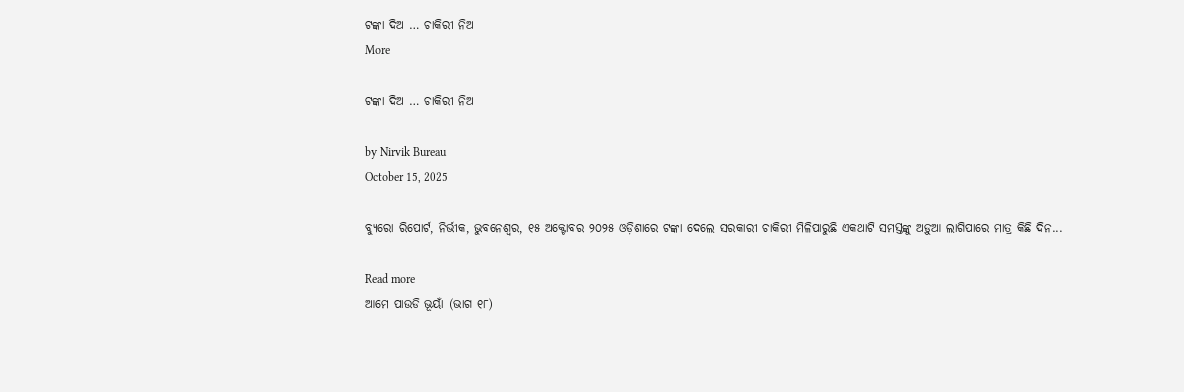ଟଙ୍କା ଦିଅ … ଚାକିରୀ ନିଅ
More

ଟଙ୍କା ଦିଅ … ଚାକିରୀ ନିଅ

by Nirvik Bureau
October 15, 2025

ବ୍ୟୁରୋ ରିପୋର୍ଟ, ନିର୍ଭୀକ, ଭୁବନେଶ୍ୱର, ୧୫ ଅକ୍ଟୋବର ୨୦୨୫ ଓଡ଼ିଶାରେ ଟଙ୍କା ଦେଲେ ସରକାରୀ ଚାକିରୀ ମିଳିପାରୁଛି ଏକଥାଟି ସମସ୍ତଙ୍କୁ ଅଡ଼ୁଆ ଲାଗିପାରେ ମାତ୍ର କିଛି ଦିନ...

Read more
ଆମେ ପାଉଡି ଭୂୟାଁ (ଭାଗ ୧୮)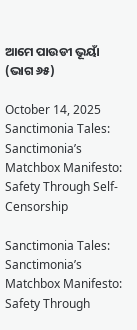ଆମେ ପାଉଡୀ ଭୂୟାଁ (ଭାଗ ୬୫)

October 14, 2025
Sanctimonia Tales: Sanctimonia’s Matchbox Manifesto: Safety Through Self-Censorship

Sanctimonia Tales:
Sanctimonia’s Matchbox Manifesto: Safety Through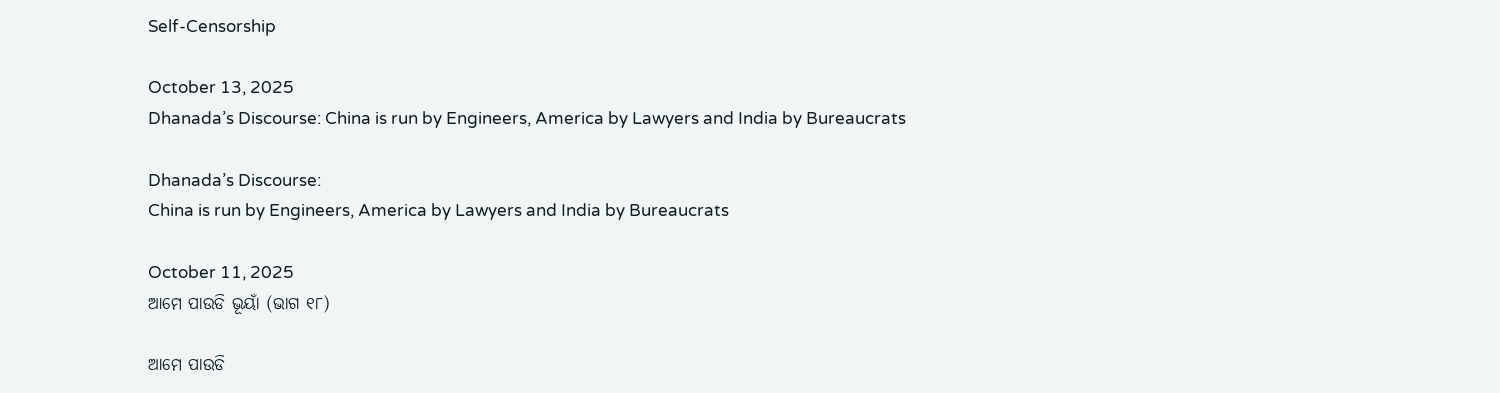Self-Censorship

October 13, 2025
Dhanada’s Discourse: China is run by Engineers, America by Lawyers and India by Bureaucrats

Dhanada’s Discourse:
China is run by Engineers, America by Lawyers and India by Bureaucrats

October 11, 2025
ଆମେ ପାଉଡି ଭୂୟାଁ (ଭାଗ ୧୮)

ଆମେ ପାଉଡି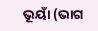ଭୂୟାଁ (ଭାଗ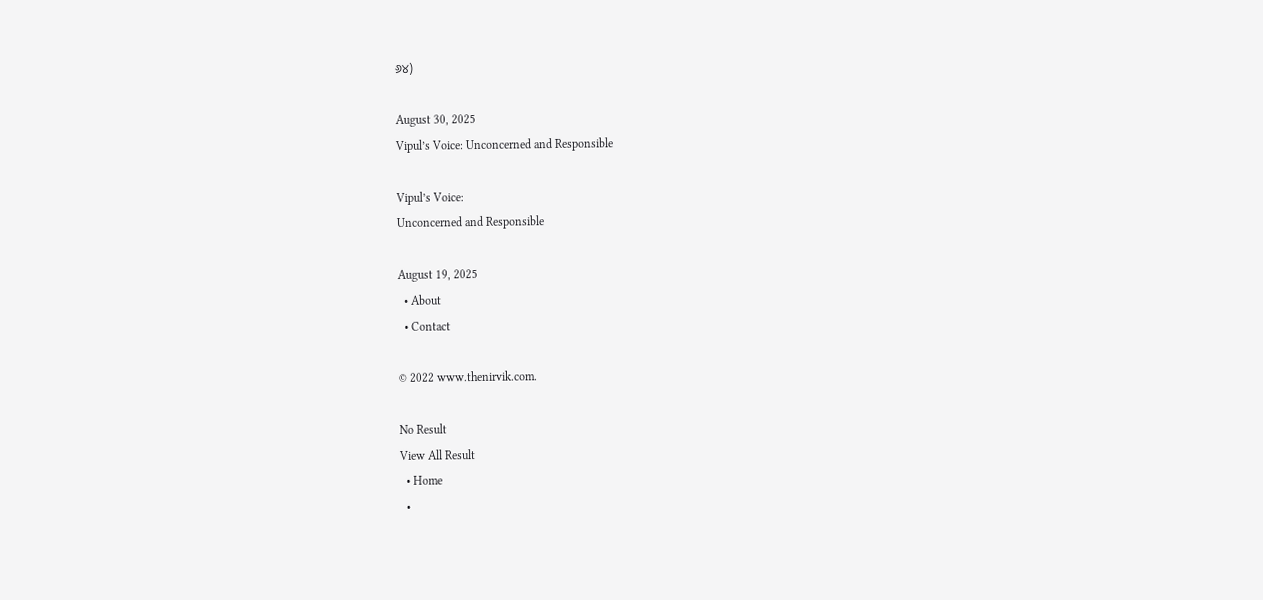୬୪)

August 30, 2025
Vipul’s Voice: Unconcerned and Responsible

Vipul’s Voice:
Unconcerned and Responsible

August 19, 2025
  • About
  • Contact

© 2022 www.thenirvik.com.

No Result
View All Result
  • Home
  •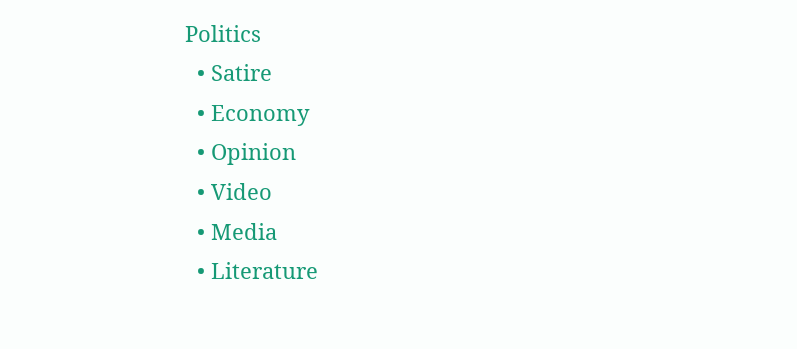Politics
  • Satire
  • Economy
  • Opinion
  • Video
  • Media
  • Literature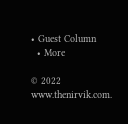• Guest Column
  • More

© 2022 www.thenirvik.com.